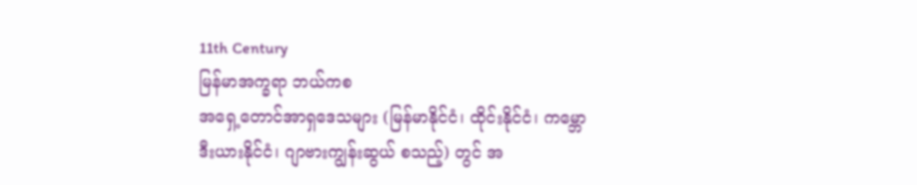11th Century
မြန်မာအက္ခရာ ဘယ်ကစ
အရှေ့တောင်အာရှဒေသများ (မြန်မာနိုင်ငံ၊ ထိုင်းနိုင်ငံ၊ ကမ္ဘောဒီးယားနိုင်ငံ၊ ဂျာဗားကျွန်းဆွယ် စသည့်) တွင် အ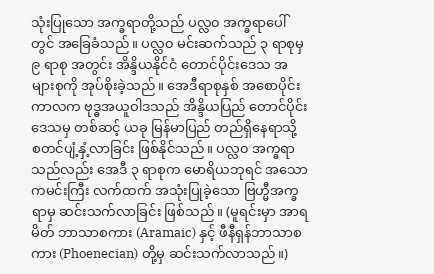သုံးပြုသော အက္ခရာတို့သည် ပလ္လ၀ အက္ခရာပေါ်တွင် အခြေခံသည်။ ပလ္လ၀ မင်းဆက်သည် ၃ ရာစုမှ ၉ ရာစု အတွင်း အိန္ဒိယနိုင်ငံ တောင်ပိုင်းဒေသ အများစုကို အုပ်စိုးခဲ့သည်။ အေဒီရာစုနှစ် အစောပိုင်းကာလက ဗုဒ္ဓအယူဝါဒသည် အိန္ဒိယပြည် တောင်ပိုင်းဒေသမှ တစ်ဆင့် ယခု မြန်မာပြည် တည်ရှိနေရာသို့ စတင်ပျံ့နှံ့လာခြင်း ဖြစ်နိုင်သည်။ ပလ္လ၀ အက္ခရာသည်လည်း အေဒီ ၃ ရာစုက မောရိယဘုရင် အသောကမင်းကြီး လက်ထက် အသုံးပြုခဲ့သော ဗြဟ္မီအက္ခရာမှ ဆင်းသက်လာခြင်း ဖြစ်သည်။ (မူရင်းမှာ အာရမိတ် ဘာသာစကား (Aramaic) နှင့် ဖီနီရှန်ဘာသာစကား (Phoenecian) တို့မှ ဆင်းသက်လာသည်။)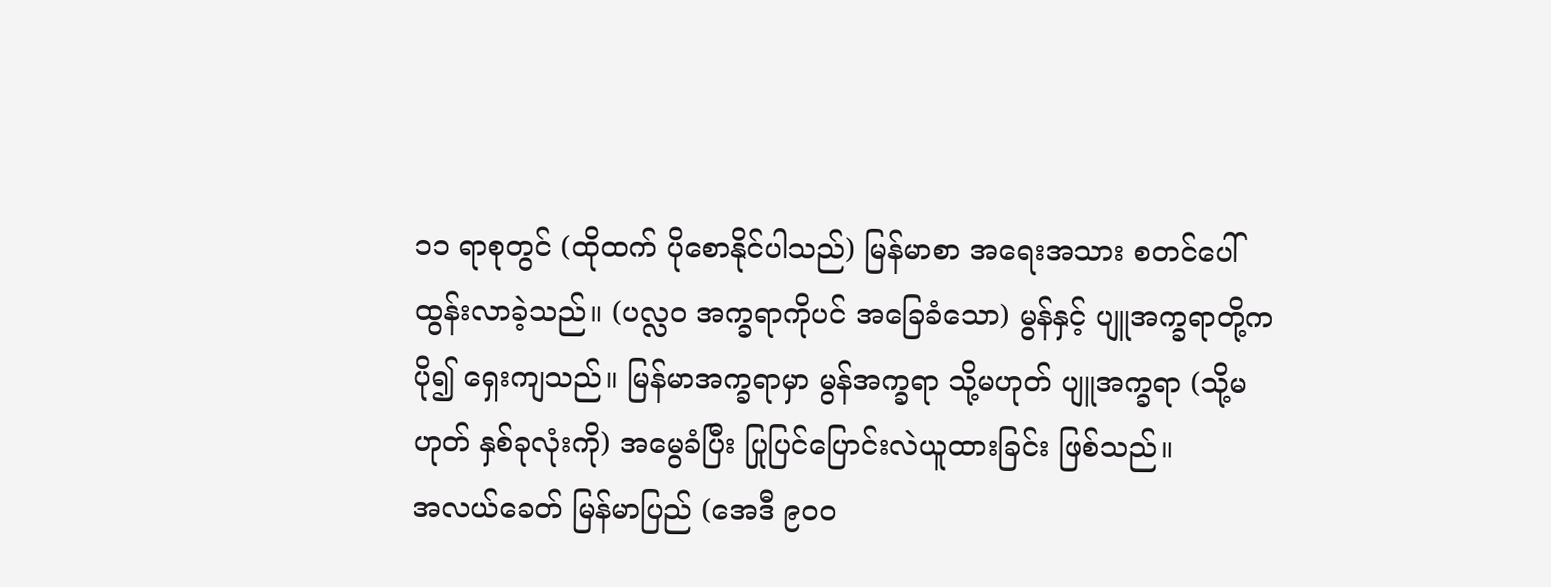၁၁ ရာစုတွင် (ထိုထက် ပိုစောနိုင်ပါသည်) မြန်မာစာ အရေးအသား စတင်ပေါ်ထွန်းလာခဲ့သည်။ (ပလ္လဝ အက္ခရာကိုပင် အခြေခံသော) မွန်နှင့် ပျူအက္ခရာတို့က ပို၍ ရှေးကျသည်။ မြန်မာအက္ခရာမှာ မွန်အက္ခရာ သို့မဟုတ် ပျူအက္ခရာ (သို့မဟုတ် နှစ်ခုလုံးကို) အမွေခံပြီး ပြုပြင်ပြောင်းလဲယူထားခြင်း ဖြစ်သည်။
အလယ်ခေတ် မြန်မာပြည် (အေဒီ ၉၀၀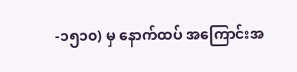-၁၅၁၀) မှ နောက်ထပ် အကြောင်းအ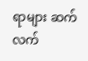ရာများ ဆက်လက်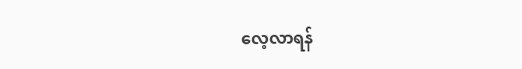လေ့လာရန်